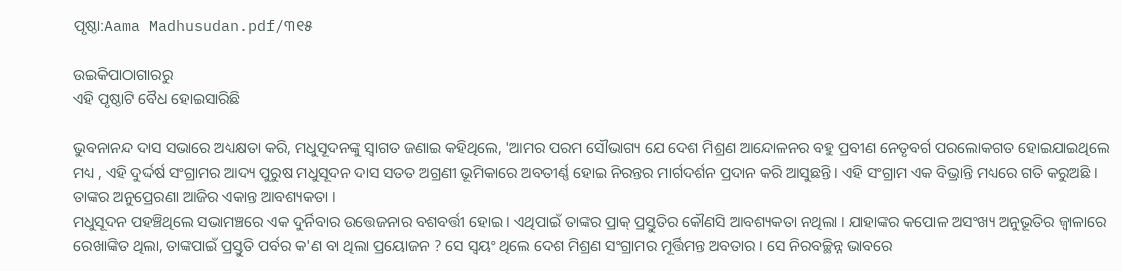ପୃଷ୍ଠା:Aama Madhusudan.pdf/୩୧୫

ଉଇକିପାଠାଗାର‌ରୁ
ଏହି ପୃଷ୍ଠାଟି ବୈଧ ହୋଇସାରିଛି

ଭୁବନାନନ୍ଦ ଦାସ ସଭାରେ ଅଧ୍ୟକ୍ଷତା କରି, ମଧୁସୂଦନଙ୍କୁ ସ୍ୱାଗତ ଜଣାଇ କହିଥିଲେ, 'ଆମର ପରମ ସୌଭାଗ୍ୟ ଯେ ଦେଶ ମିଶ୍ରଣ ଆନ୍ଦୋଳନର ବହୁ ପ୍ରବୀଣ ନେତୃବର୍ଗ ପରଲୋକଗତ ହୋଇଯାଇଥିଲେ ମଧ୍ୟ , ଏହି ଦୁର୍ଦ୍ଦର୍ଷ ସଂଗ୍ରାମର ଆଦ୍ୟ ପୁରୁଷ ମଧୁସୂଦନ ଦାସ ସତତ ଅଗ୍ରଣୀ ଭୂମିକାରେ ଅବତୀର୍ଣ୍ଣ ହୋଇ ନିରନ୍ତର ମାର୍ଗଦର୍ଶନ ପ୍ରଦାନ କରି ଆସୁଛନ୍ତି । ଏହି ସଂଗ୍ରାମ ଏକ ବିଭ୍ରାନ୍ତି ମଧ୍ୟରେ ଗତି କରୁଅଛି । ତାଙ୍କର ଅନୁପ୍ରେରଣା ଆଜିର ଏକାନ୍ତ ଆବଶ୍ୟକତା ।
ମଧୁସୂଦନ ପହଞ୍ଚିଥିଲେ ସଭାମଞ୍ଚରେ ଏକ ଦୁର୍ନିବାର ଉତ୍ତେଜନାର ବଶବର୍ତ୍ତୀ ହୋଇ । ଏଥିପାଇଁ ତାଙ୍କର ପ୍ରାକ୍‍ ପ୍ରସ୍ତୁତିର କୌଣସି ଆବଶ୍ୟକତା ନଥିଲା । ଯାହାଙ୍କର କପୋଳ ଅସଂଖ୍ୟ ଅନୁଭୂତିର ଜ୍ୱାଳାରେ ରେଖାଙ୍କିତ ଥିଲା, ତାଙ୍କପାଇଁ ପ୍ରସ୍ତୁତି ପର୍ବର କ'ଣ ବା ଥିଲା ପ୍ରୟୋଜନ ? ସେ ସ୍ୱୟଂ ଥିଲେ ଦେଶ ମିଶ୍ରଣ ସଂଗ୍ରାମର ମୂର୍ତ୍ତିମନ୍ତ ଅବତାର । ସେ ନିରବଚ୍ଛିନ୍ନ ଭାବରେ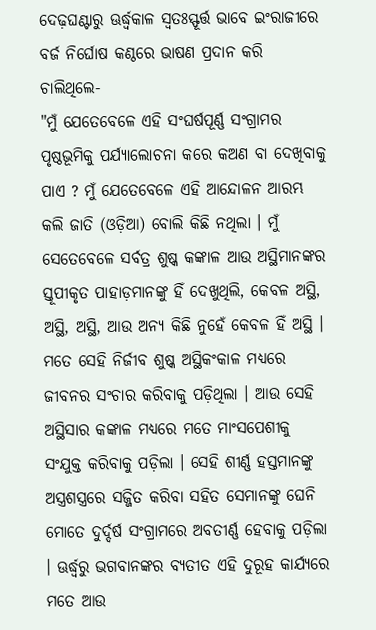ଦେଢ଼ଘଣ୍ଟାରୁ ଊର୍ଦ୍ଧ୍ୱକାଳ ସ୍ୱତଃସ୍ଫୂର୍ତ୍ତ ଭାବେ ଇଂରାଜୀରେ ବର୍ଜ ନିର୍ଘୋଷ କଣ୍ଠରେ ଭାଷଣ ପ୍ରଦାନ କରି ଚାଲିଥିଲେ-
"ମୁଁ ଯେତେବେଳେ ଏହି ସଂଘର୍ଷପୂର୍ଣ୍ଣ ସଂଗ୍ରାମର ପୃଷ୍ଠଭୂମିକୁ ପର୍ଯ୍ୟାଲୋଚନା କରେ କଅଣ ବା ଦେଖିବାକୁ ପାଏ ? ମୁଁ ଯେତେବେଳେ ଏହି ଆନ୍ଦୋଳନ ଆରମ୍ଭ କଲି ଜାତି (ଓଡ଼ିଆ) ବୋଲି କିଛି ନଥିଲା । ମୁଁ ସେତେବେଳେ ସର୍ବତ୍ର ଶୁଷ୍କ କଙ୍କାଳ ଆଉ ଅସ୍ଥିମାନଙ୍କର ସ୍ତୂପୀକୃତ ପାହାଡ଼ମାନଙ୍କୁ ହିଁ ଦେଖୁଥିଲି, କେବଳ ଅସ୍ଥି, ଅସ୍ଥି, ଅସ୍ଥି, ଆଉ ଅନ୍ୟ କିଛି ନୁହେଁ କେବଳ ହିଁ ଅସ୍ଥି । ମତେ ସେହି ନିର୍ଜୀବ ଶୁଷ୍କ ଅସ୍ଥିକଂକାଳ ମଧ୍ୟରେ ଜୀବନର ସଂଚାର କରିବାକୁ ପଡ଼ିଥିଲା । ଆଉ ସେହି ଅସ୍ଥିସାର କଙ୍କାଳ ମଧ୍ୟରେ ମତେ ମାଂସପେଶୀକୁ ସଂଯୁକ୍ତ କରିବାକୁ ପଡ଼ିଲା । ସେହି ଶୀର୍ଣ୍ଣ ହସ୍ତମାନଙ୍କୁ ଅସ୍ତ୍ରଶସ୍ତ୍ରରେ ସଜ୍ଜିତ କରିବା ସହିତ ସେମାନଙ୍କୁ ଘେନି ମୋତେ ଦୁର୍ଦ୍ଦର୍ଷ ସଂଗ୍ରାମରେ ଅବତୀର୍ଣ୍ଣ ହେବାକୁ ପଡ଼ିଲା । ଊର୍ଦ୍ଧ୍ୱରୁ ଭଗବାନଙ୍କର ବ୍ୟତୀତ ଏହି ଦୁରୂହ କାର୍ଯ୍ୟରେ ମତେ ଆଉ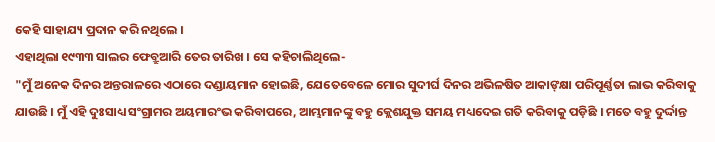କେହି ସାହାଯ୍ୟ ପ୍ରଦାନ କରି ନଥିଲେ ।
ଏହାଥିଲା ୧୯୩୩ ସାଲର ଫେବ୍ରୁଆରି ତେର ତାରିଖ । ସେ କହିଚାଲିଥିଲେ-
"ମୁଁ ଅନେକ ଦିନର ଅନ୍ତରାଳରେ ଏଠାରେ ଦଣ୍ଡାୟମାନ ହୋଇଛି, ଯେତେବେଳେ ମୋର ସୁଦୀର୍ଘ ଦିନର ଅଭିଳଷିତ ଆକାଙ୍‍କ୍ଷା ପରିପୂର୍ଣ୍ଣତା ଲାଭ କରିବାକୁ ଯାଉଛି । ମୁଁ ଏହି ଦୁଃସାଧ୍ୟ ସଂଗ୍ରାମର ଅୟମାରଂଭ କରିବାପରେ, ଆମ୍ଭମାନଙ୍କୁ ବହୁ କ୍ଲେଶଯୁକ୍ତ ସମୟ ମଧ୍ୟଦେଇ ଗତି କରିବାକୁ ପଡ଼ିଛି । ମତେ ବହୁ ଦୁର୍ଦ୍ଦାନ୍ତ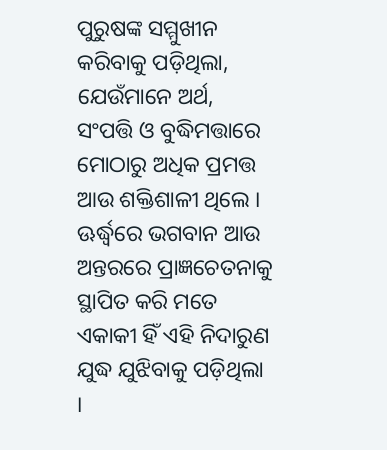ପୁରୁଷଙ୍କ ସମ୍ମୁଖୀନ କରିବାକୁ ପଡ଼ିଥିଲା, ଯେଉଁମାନେ ଅର୍ଥ, ସଂପତ୍ତି ଓ ବୁଦ୍ଧିମତ୍ତାରେ ମୋଠାରୁ ଅଧିକ ପ୍ରମତ୍ତ ଆଉ ଶକ୍ତିଶାଳୀ ଥିଲେ । ଊର୍ଦ୍ଧ୍ୱରେ ଭଗବାନ ଆଉ ଅନ୍ତରରେ ପ୍ରାଜ୍ଞଚେତନାକୁ ସ୍ଥାପିତ କରି ମତେ ଏକାକୀ ହିଁ ଏହି ନିଦାରୁଣ ଯୁଦ୍ଧ ଯୁଝିବାକୁ ପଡ଼ିଥିଲା ।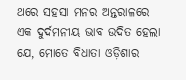ଥରେ ସହସା ମନର ଅନ୍ତରାଳରେ ଏକ ଦୁର୍ଦମନୀୟ ଭାବ ଉଦିତ ହେଲା ଯେ, ମୋତେ ବିଧାତା ଓଡ଼ିଶାର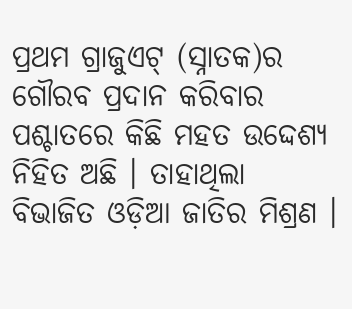ପ୍ରଥମ ଗ୍ରାଜୁଏଟ୍‍ (ସ୍ନାତକ)ର ଗୌରବ ପ୍ରଦାନ କରିବାର ପଶ୍ଚାତରେ କିଛି ମହତ ଉଦ୍ଦେଶ୍ୟ ନିହିତ ଅଛି । ତାହାଥିଲା ବିଭାଜିତ ଓଡ଼ିଆ ଜାତିର ମିଶ୍ରଣ ।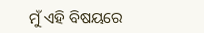ମୁଁ ଏହି ବିଷୟରେ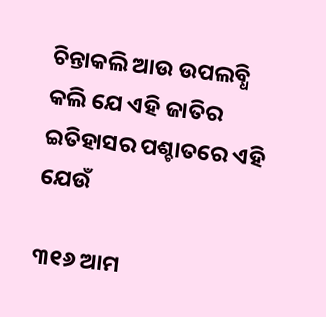ଚିନ୍ତାକଲି ଆଉ ଉପଲବ୍ଧି କଲି ଯେ ଏହି ଜାତିର ଇତିହାସର ପଶ୍ଚାତରେ ଏହି ଯେଉଁ

୩୧୬ ଆମ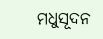ମଧୁସୂଦନ